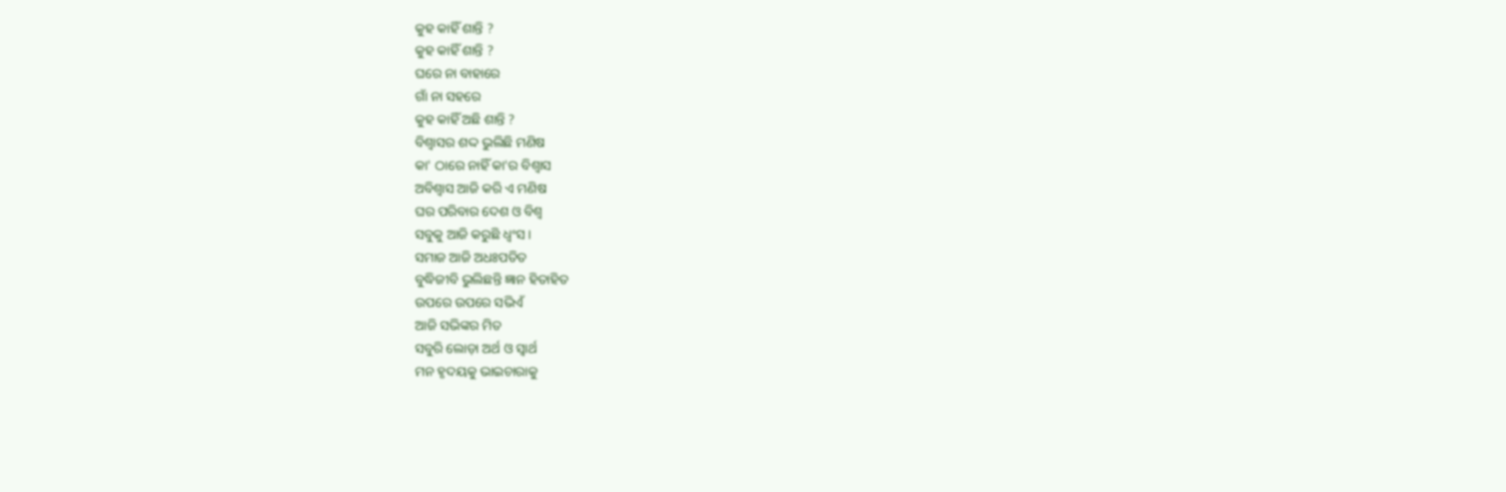କୁହ କାହିଁ ଶାନ୍ତି ?
କୁହ କାହିଁ ଶାନ୍ତି ?
ଘରେ ନା ବାହାରେ
ଗାଁ ନା ସହରେ
କୁହ କାହିଁ ଅଛି ଶାନ୍ତି ?
ବିଶ୍ଵାସର ଶଦ୍ଦ ଭୁଲିଛି ମଣିଷ
କା' ଠାରେ ନାହିଁ କା'ର ବିଶ୍ଵାସ
ଅବିଶ୍ବାସ ଆଜି କରି ଏ ମଣିଷ
ଘର ପରିବାର ଦେଶ ଓ ବିଶ୍ଵ
ସବୁକୁ ଆଜି କରୁଛି ଧ୍ଵଂସ ।
ସମାଜ ଆଜି ଅଧଃପତିତ
ବୁଦ୍ଧିଜୀବି ଭୁଲିଛନ୍ତି ଜ୍ଞାନ ହିତାହିତ
ଉପରେ ଉପରେ ସଭିଏଁ
ଆଜି ସଭିଙ୍କର ମିତ
ସବୁରି ଲୋଡ଼ା ଅର୍ଥ ଓ ସ୍ଵାର୍ଥ
ମନ ହୃଦୟକୁ ଭାଇଚାରାକୁ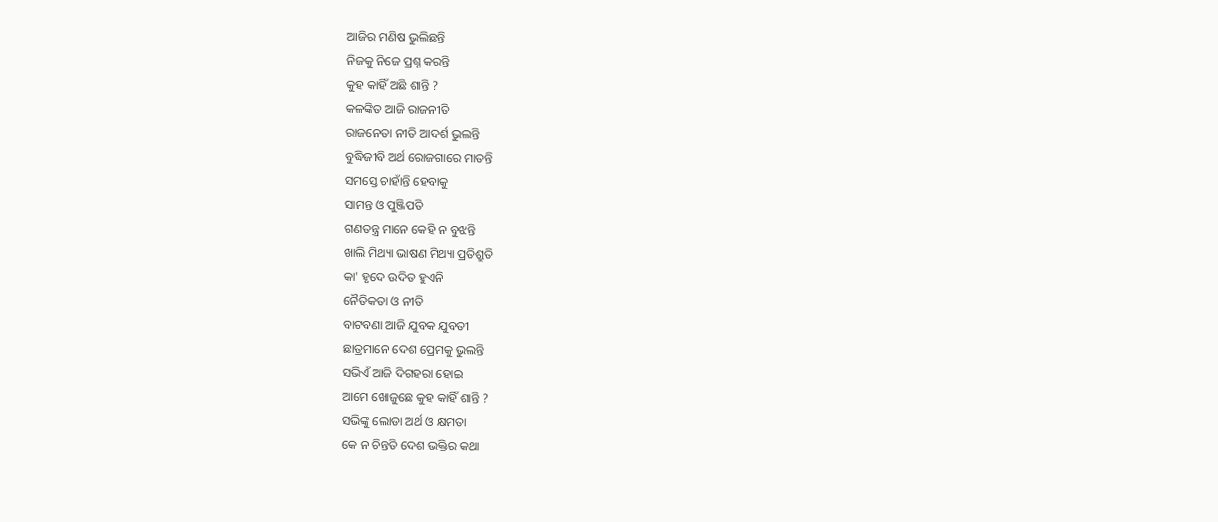ଆଜିର ମଣିଷ ଭୁଲିଛନ୍ତି
ନିଜକୁ ନିଜେ ପ୍ରଶ୍ନ କରନ୍ତି
କୁହ କାହିଁ ଅଛି ଶାନ୍ତି ?
କଳଙ୍କିତ ଆଜି ରାଜନୀତି
ରାଜନେତା ନୀତି ଆଦର୍ଶ ଭୁଲନ୍ତି
ବୁଦ୍ଧିଜୀବି ଅର୍ଥ ରୋଜଗାରେ ମାତନ୍ତି
ସମସ୍ତେ ଚାହାଁନ୍ତି ହେବାକୁ
ସାମନ୍ତ ଓ ପୁଞ୍ଜିପତି
ଗଣତନ୍ତ୍ର ମାନେ କେହି ନ ବୁଝନ୍ତି
ଖାଲି ମିଥ୍ୟା ଭାଷଣ ମିଥ୍ୟା ପ୍ରତିଶ୍ରୁତି
କା' ହୃଦେ ଉଦିତ ହୁଏନି
ନୈତିକତା ଓ ନୀତି
ବାଟବଣା ଆଜି ଯୁବକ ଯୁବତୀ
ଛାତ୍ରମାନେ ଦେଶ ପ୍ରେମକୁ ଭୁଲନ୍ତି
ସଭିଏଁ ଆଜି ଦିଗହରା ହୋଇ
ଆମେ ଖୋଜୁଛେ କୁହ କାହିଁ ଶାନ୍ତି ?
ସଭିଙ୍କୁ ଲୋଡା ଅର୍ଥ ଓ କ୍ଷମତା
କେ ନ ଚିନ୍ତତି ଦେଶ ଭକ୍ତିର କଥା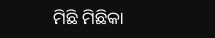ମିଛି ମିଛିକା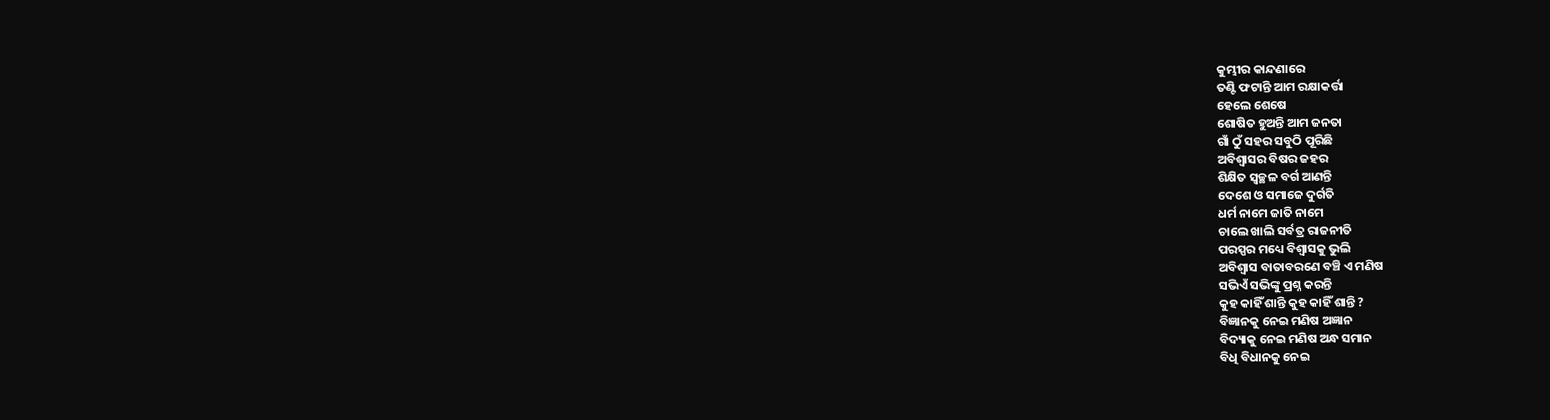କୁମ୍ଭୀର କାନ୍ଦଣାରେ
ତଣ୍ଟି ଫଟାନ୍ତି ଆମ ରକ୍ଷାକର୍ତ୍ତା
ହେଲେ ଶେଷେ
ଶୋଷିତ ହୁଅନ୍ତି ଆମ ଜନତା
ଗାଁ ଠୁଁ ସହର ସବୁଠି ପୂରିଛି
ଅବିଶ୍ବାସର ବିଷର ଜହର
ଶିକ୍ଷିତ ସ୍ଵଚ୍ଛଳ ବର୍ଗ ଆଣନ୍ତି
ଦେଶେ ଓ ସମାଜେ ଦୁର୍ଗତି
ଧର୍ମ ନାମେ ଜାତି ନାମେ
ଚାଲେ ଖାଲି ସର୍ବତ୍ର ରାଜନୀତି
ପରସ୍ପର ମଧ୍ୟେ ବିଶ୍ଵାସକୁ ଭୁଲି
ଅବିଶ୍ବାସ ବାତାବରଣେ ବଞ୍ଚି ଏ ମଣିଷ
ସଭିଏଁ ସଭିଙ୍କୁ ପ୍ରଶ୍ନ କରନ୍ତି
କୁହ କାହିଁ ଶାନ୍ତି କୁହ କାହିଁ ଶାନ୍ତି ?
ବିଜ୍ଞାନକୁ ନେଇ ମଣିଷ ଅଜ୍ଞାନ
ବିଦ୍ୟାକୁ ନେଇ ମଣିଷ ଅନ୍ଧ ସମାନ
ବିଧି ବିଧାନକୁ ନେଇ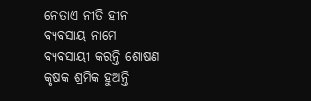ନେତାଏ ନୀତି ହୀନ
ବ୍ୟବସାୟ ନାମେ
ବ୍ୟବସାୟୀ କରନ୍ତି ଶୋଷଣ
କୃଷକ ଶ୍ରମିକ ହୁଅନ୍ତି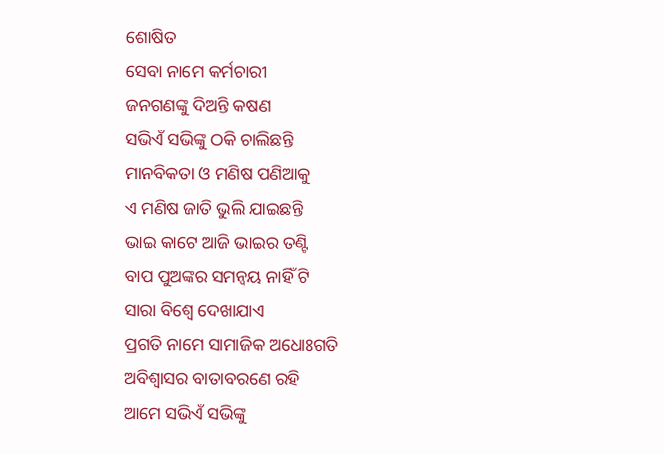ଶୋଷିତ
ସେବା ନାମେ କର୍ମଚାରୀ
ଜନଗଣଙ୍କୁ ଦିଅନ୍ତି କଷଣ
ସଭିଏଁ ସଭିଙ୍କୁ ଠକି ଚାଲିଛନ୍ତି
ମାନବିକତା ଓ ମଣିଷ ପଣିଆକୁ
ଏ ମଣିଷ ଜାତି ଭୁଲି ଯାଇଛନ୍ତି
ଭାଇ କାଟେ ଆଜି ଭାଇର ତଣ୍ଟି
ବାପ ପୁଅଙ୍କର ସମନ୍ଵୟ ନାହିଁ ଟି
ସାରା ବିଶ୍ଵେ ଦେଖାଯାଏ
ପ୍ରଗତି ନାମେ ସାମାଜିକ ଅଧୋଃଗତି
ଅବିଶ୍ବାସର ବାତାବରଣେ ରହି
ଆମେ ସଭିଏଁ ସଭିଙ୍କୁ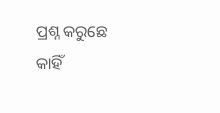ପ୍ରଶ୍ନ କରୁଛେ
କାହିଁ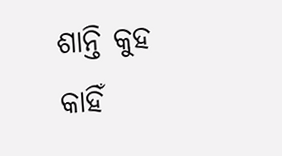ଶାନ୍ତି କୁହ କାହିଁ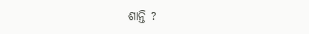ଶାନ୍ତି ?